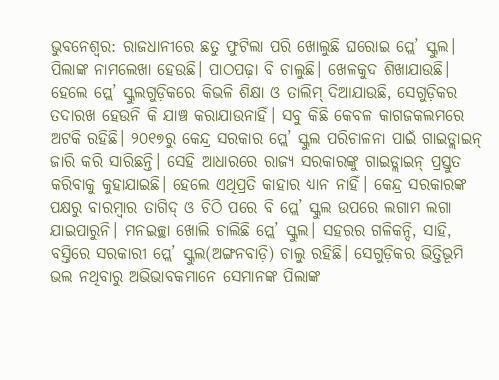ଭୁବନେଶ୍ବର: ରାଜଧାନୀରେ ଛତୁ ଫୁଟିଲା ପରି ଖୋଲୁଛି ଘରୋଇ ପ୍ଲେ’ ସ୍କୁଲ। ପିଲାଙ୍କ ନାମଲେଖା ହେଉଛି। ପାଠପଢ଼ା ବି ଚାଲୁଛି। ଖେଳକୁଦ ଶିଖାଯାଉଛି। ହେଲେ ପ୍ଲେ’ ସ୍କୁଲଗୁଡ଼ିକରେ କିଭଳି ଶିକ୍ଷା ଓ ତାଲିମ୍ ଦିଆଯାଉଛି, ସେଗୁଡ଼ିକର ତଦାରଖ ହେଉନି କି ଯାଞ୍ଚ କରାଯାଉନାହିଁ। ସବୁ କିଛି କେବଳ କାଗଜକଲମରେ ଅଟକି ରହିଛି। ୨୦୧୭ରୁ କେନ୍ଦ୍ର ସରକାର ପ୍ଲେ’ ସ୍କୁଲ ପରିଚାଳନା ପାଇଁ ଗାଇଡ୍ଲାଇନ୍ ଜାରି କରି ସାରିଛନ୍ତି। ସେହି ଆଧାରରେ ରାଜ୍ୟ ସରକାରଙ୍କୁ ଗାଇଡ୍ଲାଇନ୍ ପ୍ରସ୍ତୁତ କରିବାକୁ କୁହାଯାଇଛି। ହେଲେ ଏଥିପ୍ରତି କାହାର ଧ୍ୟାନ ନାହିଁ। କେନ୍ଦ୍ର ସରକାରଙ୍କ ପକ୍ଷରୁ ବାରମ୍ବାର ତାଗିଦ୍ ଓ ଚିଠି ପରେ ବି ପ୍ଲେ’ ସ୍କୁଲ ଉପରେ ଲଗାମ ଲଗା ଯାଇପାରୁନି। ମନଇଚ୍ଛା ଖୋଲି ଚାଲିଛି ପ୍ଲେ’ ସ୍କୁଲ। ସହରର ଗଳିକନ୍ଦି, ସାହି, ବସ୍ତିରେ ସରକାରୀ ପ୍ଲେ’ ସ୍କୁଲ(ଅଙ୍ଗନବାଡ଼ି) ଚାଲୁ ରହିଛି। ସେଗୁଡ଼ିକର ଭିତ୍ତିଭୂମି ଭଲ ନଥିବାରୁ ଅଭିଭାବକମାନେ ସେମାନଙ୍କ ପିଲାଙ୍କ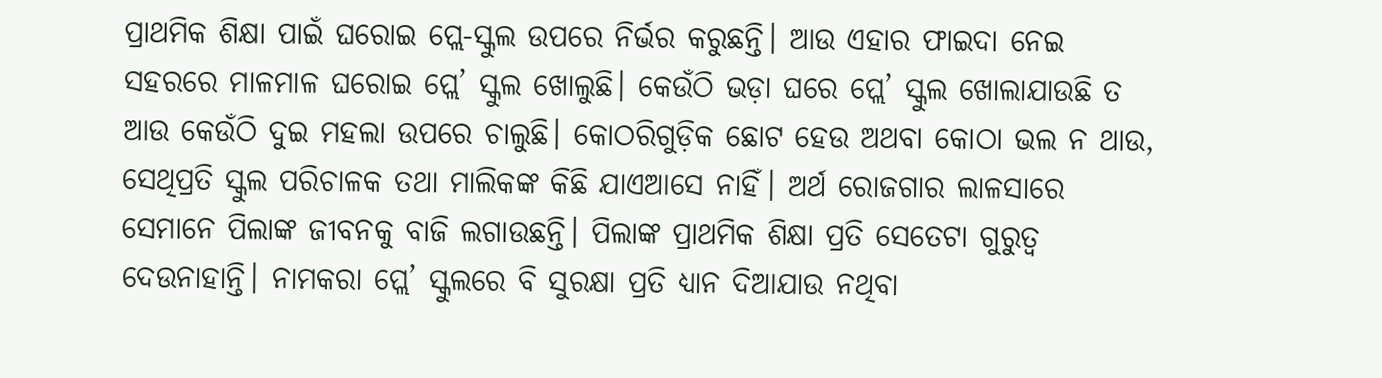ପ୍ରାଥମିକ ଶିକ୍ଷା ପାଇଁ ଘରୋଇ ପ୍ଲେ-ସ୍କୁଲ ଉପରେ ନିର୍ଭର କରୁଛନ୍ତି। ଆଉ ଏହାର ଫାଇଦା ନେଇ ସହରରେ ମାଳମାଳ ଘରୋଇ ପ୍ଲେ’ ସ୍କୁଲ ଖୋଲୁଛି। କେଉଁଠି ଭଡ଼ା ଘରେ ପ୍ଲେ’ ସ୍କୁଲ ଖୋଲାଯାଉଛି ତ ଆଉ କେଉଁଠି ଦୁଇ ମହଲା ଉପରେ ଚାଲୁଛି। କୋଠରିଗୁଡ଼ିକ ଛୋଟ ହେଉ ଅଥବା କୋଠା ଭଲ ନ ଥାଉ, ସେଥିପ୍ରତି ସ୍କୁଲ ପରିଚାଳକ ତଥା ମାଲିକଙ୍କ କିଛି ଯାଏଆସେ ନାହିଁ। ଅର୍ଥ ରୋଜଗାର ଲାଳସାରେ ସେମାନେ ପିଲାଙ୍କ ଜୀବନକୁ ବାଜି ଲଗାଉଛନ୍ତି। ପିଲାଙ୍କ ପ୍ରାଥମିକ ଶିକ୍ଷା ପ୍ରତି ସେତେଟା ଗୁରୁତ୍ବ ଦେଉନାହାନ୍ତି। ନାମକରା ପ୍ଲେ’ ସ୍କୁଲରେ ବି ସୁରକ୍ଷା ପ୍ରତି ଧ୍ୟାନ ଦିଆଯାଉ ନଥିବା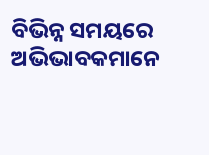ବିଭିନ୍ନ ସମୟରେ ଅଭିଭାବକମାନେ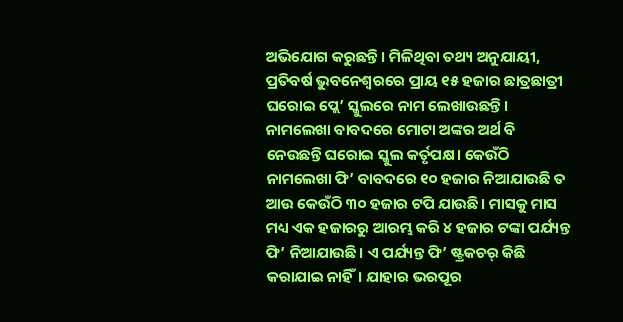ଅଭିଯୋଗ କରୁଛନ୍ତି। ମିଳିଥିବା ତଥ୍ୟ ଅନୁଯାୟୀ, ପ୍ରତିବର୍ଷ ଭୁବନେଶ୍ବରରେ ପ୍ରାୟ ୧୫ ହଜାର ଛାତ୍ରଛାତ୍ରୀ ଘରୋଇ ପ୍ଲେ’ ସ୍କୁଲରେ ନାମ ଲେଖାଉଛନ୍ତି। ନାମଲେଖା ବାବଦରେ ମୋଟା ଅଙ୍କର ଅର୍ଥ ବି ନେଉଛନ୍ତି ଘରୋଇ ସ୍କୁଲ କର୍ତୃପକ୍ଷ। କେଉଁଠି ନାମଲେଖା ଫି’ ବାବଦରେ ୧୦ ହଜାର ନିଆଯାଉଛି ତ ଆଉ କେଉଁଠି ୩୦ ହଜାର ଟପି ଯାଉଛି। ମାସକୁ ମାସ ମଧ୍ୟ ଏକ ହଜାରରୁ ଆରମ୍ଭ କରି ୪ ହଜାର ଟଙ୍କା ପର୍ଯ୍ୟନ୍ତ ଫି’ ନିଆଯାଉଛି। ଏ ପର୍ଯ୍ୟନ୍ତ ଫି’ ଷ୍ଟ୍ରକଚର୍ କିଛି କରାଯାଇ ନାହିଁ। ଯାହାର ଭରପୂର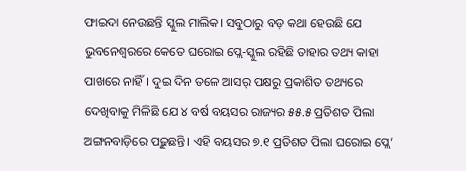ଫାଇଦା ନେଉଛନ୍ତି ସ୍କୁଲ ମାଲିକ। ସବୁଠାରୁ ବଡ଼ କଥା ହେଉଛି ଯେ ଭୁବନେଶ୍ବରରେ କେତେ ଘରୋଇ ପ୍ଲେ-ସ୍କୁଲ ରହିଛି ତାହାର ତଥ୍ୟ କାହା ପାଖରେ ନାହିଁ। ଦୁଇ ଦିନ ତଳେ ଆସର୍ ପକ୍ଷରୁ ପ୍ରକାଶିତ ତଥ୍ୟରେ ଦେଖିବାକୁ ମିଳିଛି ଯେ ୪ ବର୍ଷ ବୟସର ରାଜ୍ୟର ୫୫.୫ ପ୍ରତିଶତ ପିଲା ଅଙ୍ଗନବାଡ଼ିରେ ପଢ଼ୁଛନ୍ତି। ଏହି ବୟସର ୭.୧ ପ୍ରତିଶତ ପିଲା ଘରୋଇ ପ୍ଲେ’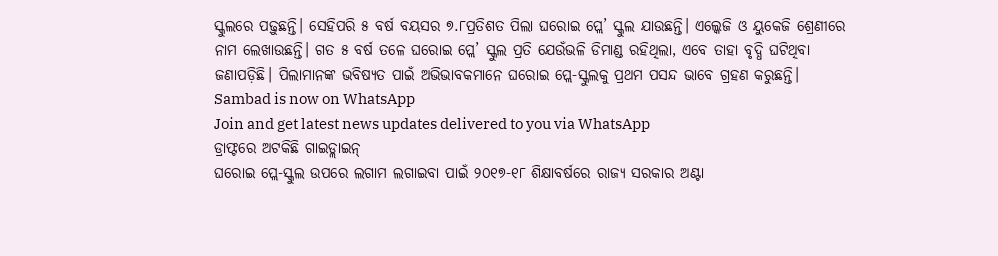ସ୍କୁଲରେ ପଢ଼ୁଛନ୍ତି। ସେହିପରି ୫ ବର୍ଷ ବୟସର ୭.୮ପ୍ରତିଶତ ପିଲା ଘରୋଇ ପ୍ଲେ’ ସ୍କୁଲ ଯାଉଛନ୍ତି। ଏଲ୍କେଜି ଓ ୟୁକେଜି ଶ୍ରେଣୀରେ ନାମ ଲେଖାଉଛନ୍ତି। ଗତ ୫ ବର୍ଷ ତଳେ ଘରୋଇ ପ୍ଲେ’ ସ୍କୁଲ ପ୍ରତି ଯେଉଁଭଳି ଡିମାଣ୍ଡ ରହିଥିଲା, ଏବେ ତାହା ବୃଦ୍ଧି ଘଟିଥିବା ଜଣାପଡ଼ିଛି। ପିଲାମାନଙ୍କ ଭବିଷ୍ୟତ ପାଇଁ ଅଭିଭାବକମାନେ ଘରୋଇ ପ୍ଲେ-ସ୍କୁଲକୁ ପ୍ରଥମ ପସନ୍ଦ ଭାବେ ଗ୍ରହଣ କରୁଛନ୍ତି।
Sambad is now on WhatsApp
Join and get latest news updates delivered to you via WhatsApp
ଡ୍ରାଫ୍ଟରେ ଅଟକିଛି ଗାଇଡ୍ଲାଇନ୍
ଘରୋଇ ପ୍ଲେ-ସ୍କୁଲ ଉପରେ ଲଗାମ ଲଗାଇବା ପାଇଁ ୨୦୧୭-୧୮ ଶିକ୍ଷାବର୍ଷରେ ରାଜ୍ୟ ସରକାର ଅଣ୍ଟା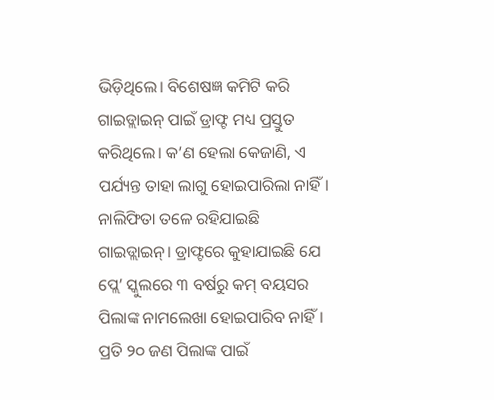ଭିଡ଼ିଥିଲେ। ବିଶେଷଜ୍ଞ କମିଟି କରି ଗାଇଡ୍ଲାଇନ୍ ପାଇଁ ଡ୍ରାଫ୍ଟ ମଧ୍ୟ ପ୍ରସ୍ତୁତ କରିଥିଲେ। କ’ଣ ହେଲା କେଜାଣି, ଏ ପର୍ଯ୍ୟନ୍ତ ତାହା ଲାଗୁ ହୋଇପାରିଲା ନାହିଁ। ନାଲିଫିତା ତଳେ ରହିଯାଇଛି ଗାଇଡ୍ଲାଇନ୍। ଡ୍ରାଫ୍ଟରେ କୁହାଯାଇଛି ଯେ ପ୍ଲେ’ ସ୍କୁଲରେ ୩ ବର୍ଷରୁ କମ୍ ବୟସର ପିଲାଙ୍କ ନାମଲେଖା ହୋଇପାରିବ ନାହିଁ। ପ୍ରତି ୨୦ ଜଣ ପିଲାଙ୍କ ପାଇଁ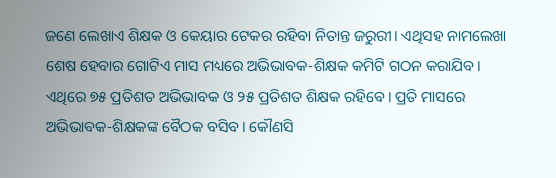ଜଣେ ଲେଖାଏ ଶିକ୍ଷକ ଓ କେୟାର ଟେକର ରହିବା ନିତାନ୍ତ ଜରୁରୀ। ଏଥିସହ ନାମଲେଖା ଶେଷ ହେବାର ଗୋଟିଏ ମାସ ମଧ୍ୟରେ ଅଭିଭାବକ-ଶିକ୍ଷକ କମିଟି ଗଠନ କରାଯିବ। ଏଥିରେ ୭୫ ପ୍ରତିଶତ ଅଭିଭାବକ ଓ ୨୫ ପ୍ରତିଶତ ଶିକ୍ଷକ ରହିବେ। ପ୍ରତି ମାସରେ ଅଭିଭାବକ-ଶିକ୍ଷକଙ୍କ ବୈଠକ ବସିବ। କୌଣସି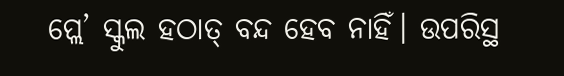ପ୍ଲେ’ ସ୍କୁଲ ହଠାତ୍ ବନ୍ଦ ହେବ ନାହିଁ। ଉପରିସ୍ଥ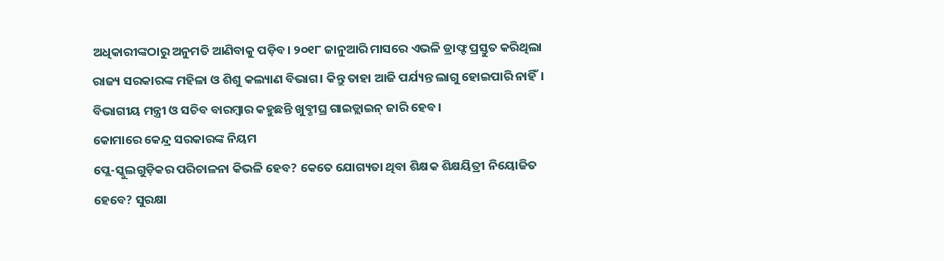ଅଧିକାରୀଙ୍କଠାରୁ ଅନୁମତି ଆଣିବାକୁ ପଡ଼ିବ। ୨୦୧୮ ଜାନୁଆରି ମାସରେ ଏଭଳି ଡ୍ରାଫ୍ଟ ପ୍ରସ୍ତୁତ କରିଥିଲା ରାଜ୍ୟ ସରକାରଙ୍କ ମହିଳା ଓ ଶିଶୁ କଲ୍ୟାଣ ବିଭାଗ। କିନ୍ତୁ ତାହା ଆଜି ପର୍ଯ୍ୟନ୍ତ ଲାଗୁ ହୋଇପାରି ନାହିଁ। ବିଭାଗୀୟ ମନ୍ତ୍ରୀ ଓ ସଚିବ ବାରମ୍ବାର କହୁଛନ୍ତି ଖୁବ୍ଶୀଘ୍ର ଗାଇଡ୍ଲାଇନ୍ ଜାରି ହେବ।
କୋମାରେ କେନ୍ଦ୍ର ସରକାରଙ୍କ ନିୟମ
ପ୍ଲେ-ସ୍କୁଲଗୁଡ଼ିକର ପରିଚାଳନା କିଭଳି ହେବ? କେତେ ଯୋଗ୍ୟତା ଥିବା ଶିକ୍ଷକ ଶିକ୍ଷୟିତ୍ରୀ ନିୟୋଜିତ ହେବେ? ସୁରକ୍ଷା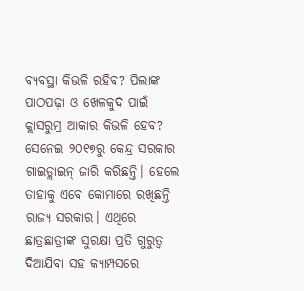ବ୍ୟବସ୍ଥା କିଭଳି ରହିବ? ପିଲାଙ୍କ ପାଠପଢ଼ା ଓ ଖେଳକୁଦ ପାଇଁ କ୍ଲାସରୁମ୍ର ଆକାର କିଭଳି ହେବ? ସେନେଇ ୨୦୧୭ରୁ କେନ୍ଦ୍ର ସରକାର ଗାଇଡ୍ଲାଇନ୍ ଜାରି କରିଛନ୍ତି। ହେଲେ ତାହାକୁ ଏବେ କୋମାରେ ରଖିଛନ୍ତି ରାଜ୍ୟ ସରକାର। ଏଥିରେ ଛାତ୍ରଛାତ୍ରୀଙ୍କ ସୁରକ୍ଷା ପ୍ରତି ଗୁରୁତ୍ବ ଦିଆଯିବା ସହ କ୍ୟାମ୍ପସରେ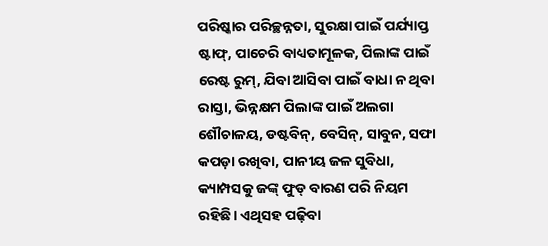ପରିଷ୍କାର ପରିଚ୍ଛନ୍ନତା, ସୁରକ୍ଷା ପାଇଁ ପର୍ଯ୍ୟାପ୍ତ ଷ୍ଟାଫ୍, ପାଚେରି ବାଧ୍ୟତାମୂଳକ, ପିଲାଙ୍କ ପାଇଁ ରେଷ୍ଟ ରୁମ୍, ଯିବା ଆସିବା ପାଇଁ ବାଧା ନ ଥିବା ରାସ୍ତା, ଭିନ୍ନକ୍ଷମ ପିଲାଙ୍କ ପାଇଁ ଅଲଗା ଶୌଚାଳୟ, ଡଷ୍ଟବିନ୍, ବେସିନ୍, ସାବୁନ, ସଫା କପଡ଼ା ରଖିବା, ପାନୀୟ ଜଳ ସୁବିଧା, କ୍ୟାମ୍ପସକୁ ଜଙ୍କ୍ ଫୁଡ୍ ବାରଣ ପରି ନିୟମ ରହିଛି। ଏଥିସହ ପଢ଼ିବା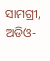ସାମଗ୍ରୀ, ଅଡିଓ-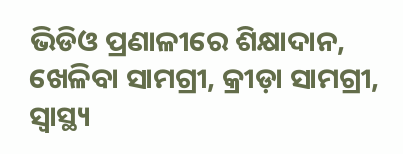ଭିଡିଓ ପ୍ରଣାଳୀରେ ଶିକ୍ଷାଦାନ, ଖେଳିବା ସାମଗ୍ରୀ, କ୍ରୀଡ଼ା ସାମଗ୍ରୀ, ସ୍ବାସ୍ଥ୍ୟ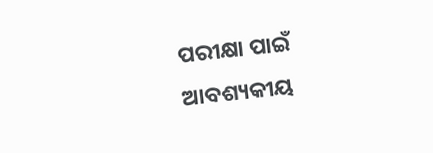ପରୀକ୍ଷା ପାଇଁ ଆବଶ୍ୟକୀୟ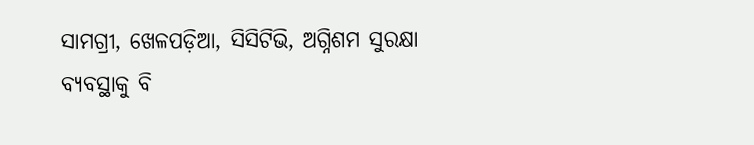ସାମଗ୍ରୀ, ଖେଳପଡ଼ିଆ, ସିସିଟିଭି, ଅଗ୍ନିଶମ ସୁରକ୍ଷା ବ୍ୟବସ୍ଥାକୁ ବି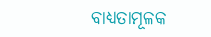ବାଧ୍ୟତାମୂଳକ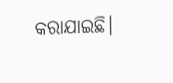କରାଯାଇଛି।